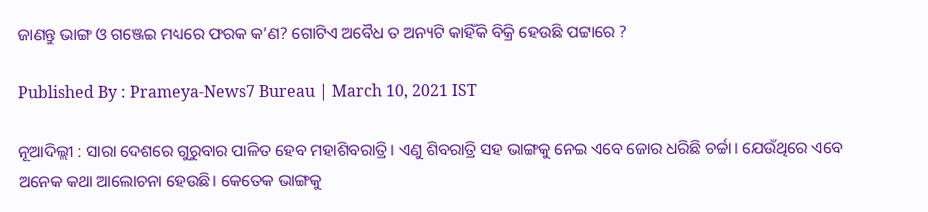ଜାଣନ୍ତୁ ଭାଙ୍ଗ ଓ ଗଞ୍ଜେଇ ମଧ୍ୟରେ ଫରକ କ’ଣ? ଗୋଟିଏ ଅବୈଧ ତ ଅନ୍ୟଟି କାହିଁକି ବିକ୍ରି ହେଉଛି ପଟ୍ଟାରେ ?

Published By : Prameya-News7 Bureau | March 10, 2021 IST

ନୂଆଦିଲ୍ଲୀ : ସାରା ଦେଶରେ ଗୁରୁବାର ପାଳିତ ହେବ ମହାଶିବରାତ୍ରି। ଏଣୁ ଶିବରାତ୍ରି ସହ ଭାଙ୍ଗକୁ ନେଇ ଏବେ ଜୋର ଧରିଛି ଚର୍ଚ୍ଚା। ଯେଉଁଥିରେ ଏବେ ଅନେକ କଥା ଆଲୋଚନା ହେଉଛି। କେତେକ ଭାଙ୍ଗକୁ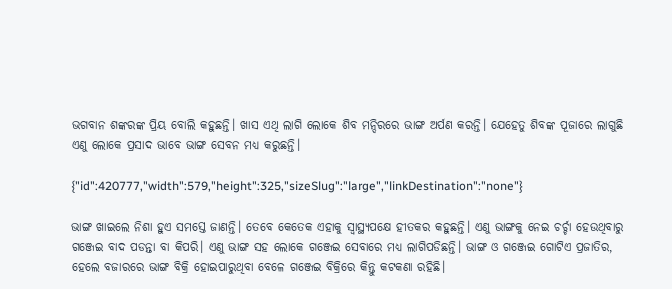ଭଗବାନ ଶଙ୍କରଙ୍କ ପ୍ରିୟ ବୋଲି କହୁଛନ୍ତି। ଖାସ ଏଥି ଲାଗି ଲୋକେ ଶିବ ମନ୍ଦିରରେ ଭାଙ୍ଗ ଅର୍ପଣ କରନ୍ତି। ଯେହେତୁ ଶିବଙ୍କ ପୂଜାରେ ଲାଗୁଛି ଏଣୁ ଲୋକେ ପ୍ରସାଦ ଭାବେ ଭାଙ୍ଗ ସେବନ ମଧ୍ୟ କରୁଛନ୍ତି।

{"id":420777,"width":579,"height":325,"sizeSlug":"large","linkDestination":"none"}

ଭାଙ୍ଗ ଖାଇଲେ ନିଶା ହୁଏ ସମସ୍ତେ ଜାଣନ୍ତି। ତେବେ କେତେକ ଏହାକୁ ସ୍ୱାସ୍ଥ୍ୟପକ୍ଷେ ହୀତକର କହୁଛନ୍ତି। ଏଣୁ ଭାଙ୍ଗକୁ ନେଇ ଚର୍ଚ୍ଚା ହେଉଥିବାରୁ ଗଞ୍ଜେଇ ବାଦ ପଡନ୍ତା ବା କିପରି। ଏଣୁ ଭାଙ୍ଗ ସହ ଲୋକେ ଗଞ୍ଜେଇ ସେବାରେ ମଧ୍ୟ ଲାଗିପଡିଛନ୍ତି। ଭାଙ୍ଗ ଓ ଗଞ୍ଜେଇ ଗୋଟିଏ ପ୍ରଜାତିର, ହେଲେ ବଜାରରେ ଭାଙ୍ଗ ବିକ୍ରି ହୋଇପାରୁଥିବା ବେଳେ ଗଞ୍ଜେଇ ବିକ୍ରିରେ କିନ୍ତୁ କଟକଣା ରହିଛି।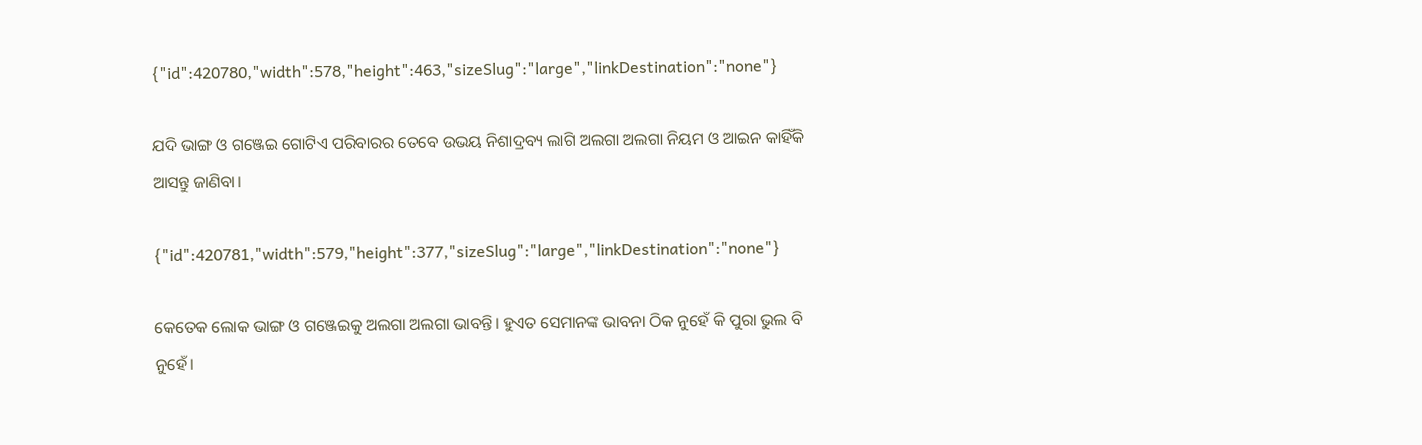{"id":420780,"width":578,"height":463,"sizeSlug":"large","linkDestination":"none"}

ଯଦି ଭାଙ୍ଗ ଓ ଗଞ୍ଜେଇ ଗୋଟିଏ ପରିବାରର ତେବେ ଉଭୟ ନିଶାଦ୍ରବ୍ୟ ଲାଗି ଅଲଗା ଅଲଗା ନିୟମ ଓ ଆଇନ କାହିଁକି ଆସନ୍ତୁ ଜାଣିବା।

{"id":420781,"width":579,"height":377,"sizeSlug":"large","linkDestination":"none"}

କେତେକ ଲୋକ ଭାଙ୍ଗ ଓ ଗଞ୍ଜେଇକୁ ଅଲଗା ଅଲଗା ଭାବନ୍ତି। ହୁଏତ ସେମାନଙ୍କ ଭାବନା ଠିକ ନୁହେଁ କି ପୁରା ଭୁଲ ବି ନୁହେଁ।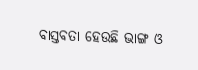ବାସ୍ତବତା ହେଉଛି ଭାଙ୍ଗ ଓ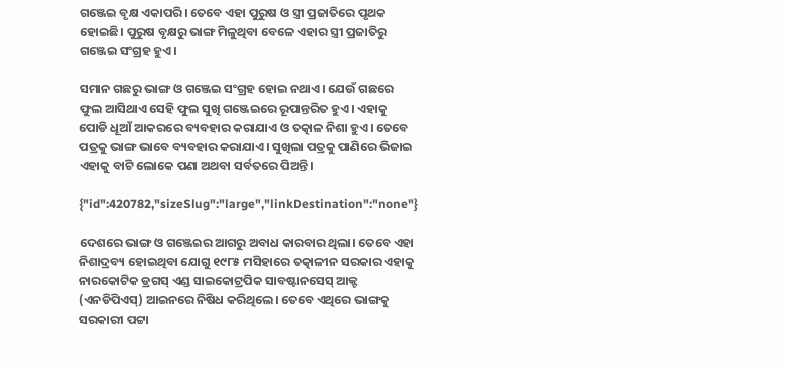ଗଞ୍ଜେଇ ବୃକ୍ଷ ଏକାପରି। ତେବେ ଏହା ପୁରୁଷ ଓ ସ୍ତ୍ରୀ ପ୍ରଜାତିରେ ପୃଥକ ହୋଇଛି। ପୁରୁଷ ବୃକ୍ଷରୁ ଭାଙ୍ଗ ମିଳୁଥିବା ବେଳେ ଏହାର ସ୍ତ୍ରୀ ପ୍ରଜାତିରୁ ଗଞ୍ଜେଇ ସଂଗ୍ରହ ହୁଏ।

ସମାନ ଗଛରୁ ଭାଙ୍ଗ ଓ ଗଞ୍ଜେଇ ସଂଗ୍ରହ ହୋଇ ନଥାଏ। ଯେଉଁ ଗଛରେ ଫୁଲ ଆସିଥାଏ ସେହି ଫୁଲ ସୁଖି ଗଞ୍ଜେଇରେ ରୂପାନ୍ତରିତ ହୁଏ। ଏହାକୁ ପୋଡି ଧୂଆଁ ଆକରରେ ବ୍ୟବହାର କରାଯାଏ ଓ ତତ୍କାଳ ନିଶା ହୁଏ। ତେବେ ପତ୍ରକୁ ଭାଙ୍ଗ ଭାବେ ବ୍ୟବହାର କରାଯାଏ। ସୁଖିଲା ପତ୍ରକୁ ପାଣିରେ ଭିଜାଇ ଏହାକୁ ବାଟି ଲୋକେ ପଣା ଅଥବା ସର୍ବତରେ ପିଅନ୍ତି।

{"id":420782,"sizeSlug":"large","linkDestination":"none"}

ଦେଶରେ ଭାଙ୍ଗ ଓ ଗଞ୍ଜେଇର ଆଗରୁ ଅବାଧ କାରବାର ଥିଲା। ତେବେ ଏହା ନିଶାଦ୍ରବ୍ୟ ହୋଇଥିବା ଯୋଗୁ ୧୯୮୫ ମସିହାରେ ତତ୍କାଳୀନ ସରକାର ଏହାକୁ ନାରକୋଟିକ ଡ୍ରଗସ୍ ଏଣ୍ଡ ସାଇକୋଟ୍ରପିକ ସାବଷ୍ଟାନସେସ୍ ଆକ୍ଟ (ଏନଡିପିଏସ୍‌) ଆଇନରେ ନିଷିଧ କରିଥିଲେ। ତେବେ ଏଥିରେ ଭାଙ୍ଗକୁ ସରକାରୀ ପଟ୍ଟା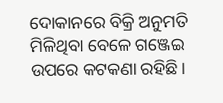ଦୋକାନରେ ବିକ୍ରି ଅନୁମତି ମିଳିଥିବା ବେଳେ ଗଞ୍ଜେଇ ଉପରେ କଟକଣା ରହିଛି।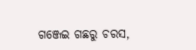ଗଞ୍ଜେଇ ଗଛରୁ ଚରସ,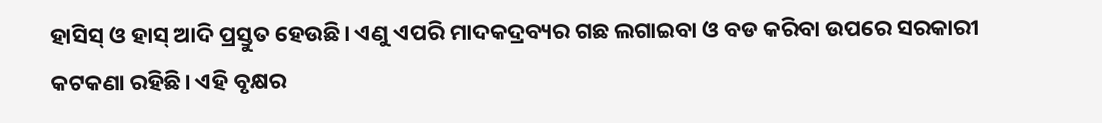ହାସିସ୍‌ ଓ ହାସ୍‌ ଆଦି ପ୍ରସ୍ତୁତ ହେଉଛି। ଏଣୁ ଏପରି ମାଦକଦ୍ରବ୍ୟର ଗଛ ଲଗାଇବା ଓ ବଡ କରିବା ଉପରେ ସରକାରୀ କଟକଣା ରହିଛି। ଏହି ବୃକ୍ଷର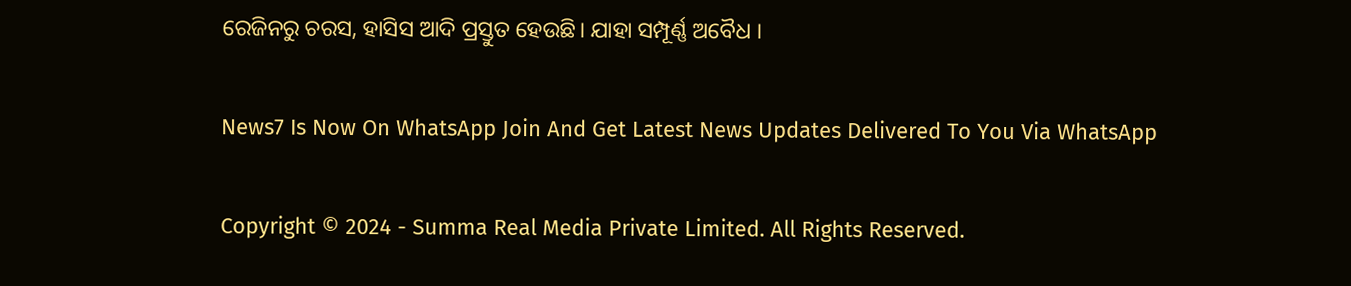ରେଜିନରୁ ଚରସ, ହାସିସ ଆଦି ପ୍ରସ୍ତୁତ ହେଉଛି। ଯାହା ସମ୍ପୂର୍ଣ୍ଣ ଅବୈଧ ।

News7 Is Now On WhatsApp Join And Get Latest News Updates Delivered To You Via WhatsApp

Copyright © 2024 - Summa Real Media Private Limited. All Rights Reserved.